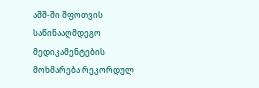აშშ-ში შფოთვის საწინააღმდეგო მედიკამენტების მოხმარება რეკორდულ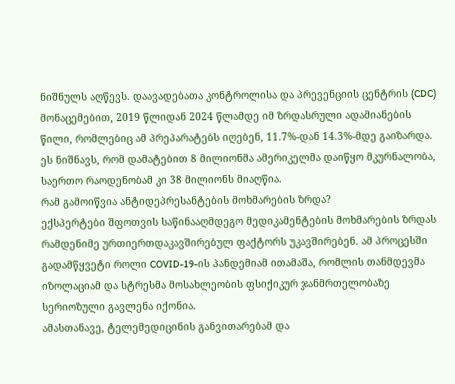ნიშნულს აღწევს. დაავადებათა კონტროლისა და პრევენციის ცენტრის (CDC) მონაცემებით, 2019 წლიდან 2024 წლამდე იმ ზრდასრული ადამიანების წილი, რომლებიც ამ პრეპარატებს იღებენ, 11.7%-დან 14.3%-მდე გაიზარდა. ეს ნიშნავს, რომ დამატებით 8 მილიონმა ამერიკელმა დაიწყო მკურნალობა, საერთო რაოდენობამ კი 38 მილიონს მიაღწია.
რამ გამოიწვია ანტიდეპრესანტების მოხმარების ზრდა?
ექსპერტები შფოთვის საწინააღმდეგო მედიკამენტების მოხმარების ზრდას რამდენიმე ურთიერთდაკავშირებულ ფაქტორს უკავშირებენ. ამ პროცესში გადამწყვეტი როლი COVID-19-ის პანდემიამ ითამაშა, რომლის თანმდევმა იზოლაციამ და სტრესმა მოსახლეობის ფსიქიკურ ჯანმრთელობაზე სერიოზული გავლენა იქონია.
ამასთანავე, ტელემედიცინის განვითარებამ და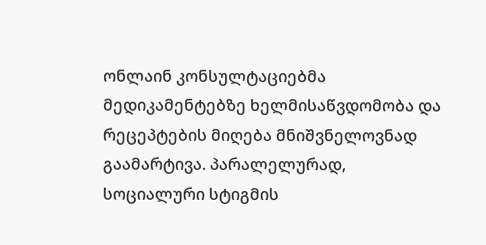ონლაინ კონსულტაციებმა მედიკამენტებზე ხელმისაწვდომობა და რეცეპტების მიღება მნიშვნელოვნად გაამარტივა. პარალელურად, სოციალური სტიგმის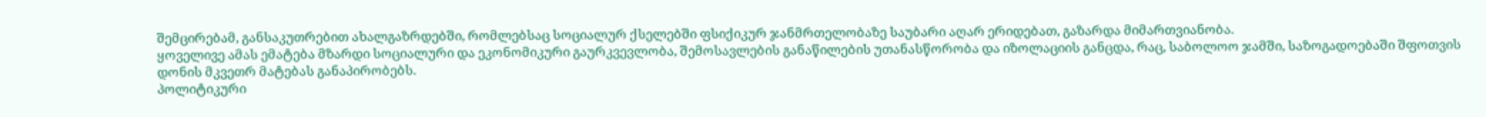შემცირებამ, განსაკუთრებით ახალგაზრდებში, რომლებსაც სოციალურ ქსელებში ფსიქიკურ ჯანმრთელობაზე საუბარი აღარ ერიდებათ, გაზარდა მიმართვიანობა.
ყოველივე ამას ემატება მზარდი სოციალური და ეკონომიკური გაურკვევლობა, შემოსავლების განაწილების უთანასწორობა და იზოლაციის განცდა, რაც, საბოლოო ჯამში, საზოგადოებაში შფოთვის დონის მკვეთრ მატებას განაპირობებს.
პოლიტიკური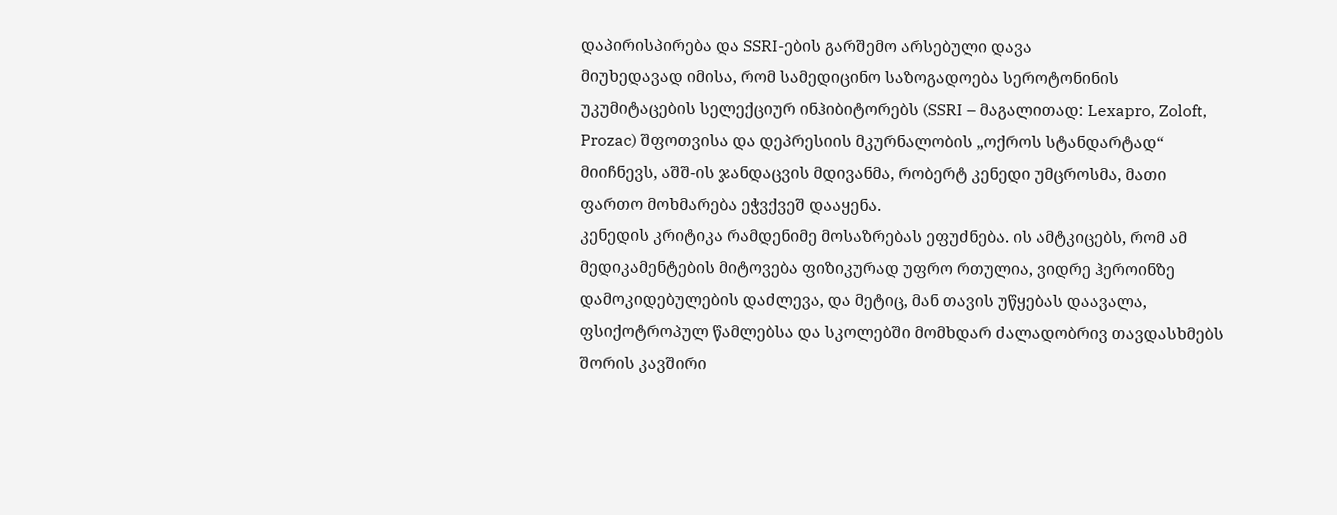დაპირისპირება და SSRI-ების გარშემო არსებული დავა
მიუხედავად იმისა, რომ სამედიცინო საზოგადოება სეროტონინის უკუმიტაცების სელექციურ ინჰიბიტორებს (SSRI – მაგალითად: Lexapro, Zoloft, Prozac) შფოთვისა და დეპრესიის მკურნალობის „ოქროს სტანდარტად“ მიიჩნევს, აშშ-ის ჯანდაცვის მდივანმა, რობერტ კენედი უმცროსმა, მათი ფართო მოხმარება ეჭვქვეშ დააყენა.
კენედის კრიტიკა რამდენიმე მოსაზრებას ეფუძნება. ის ამტკიცებს, რომ ამ მედიკამენტების მიტოვება ფიზიკურად უფრო რთულია, ვიდრე ჰეროინზე დამოკიდებულების დაძლევა, და მეტიც, მან თავის უწყებას დაავალა, ფსიქოტროპულ წამლებსა და სკოლებში მომხდარ ძალადობრივ თავდასხმებს შორის კავშირი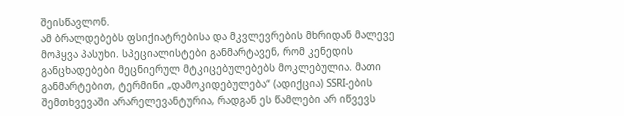შეისწავლონ.
ამ ბრალდებებს ფსიქიატრებისა და მკვლევრების მხრიდან მალევე მოჰყვა პასუხი. სპეციალისტები განმარტავენ, რომ კენედის განცხადებები მეცნიერულ მტკიცებულებებს მოკლებულია. მათი განმარტებით, ტერმინი „დამოკიდებულება“ (ადიქცია) SSRI-ების შემთხვევაში არარელევანტურია, რადგან ეს წამლები არ იწვევს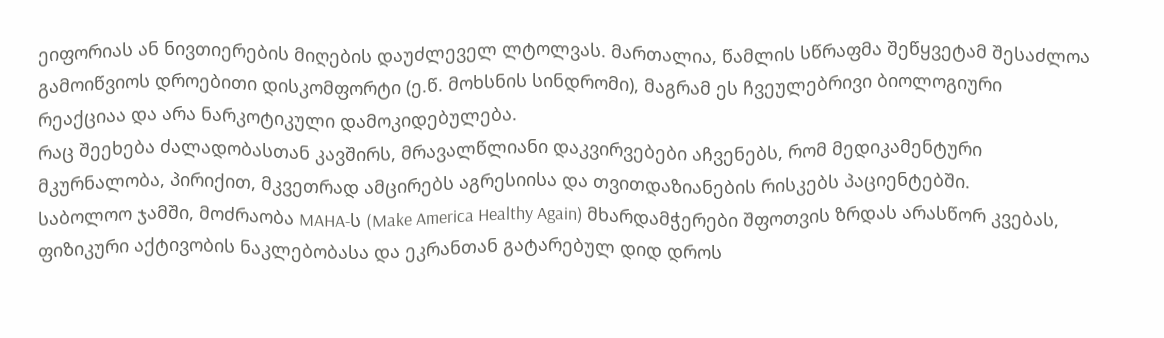ეიფორიას ან ნივთიერების მიღების დაუძლეველ ლტოლვას. მართალია, წამლის სწრაფმა შეწყვეტამ შესაძლოა გამოიწვიოს დროებითი დისკომფორტი (ე.წ. მოხსნის სინდრომი), მაგრამ ეს ჩვეულებრივი ბიოლოგიური რეაქციაა და არა ნარკოტიკული დამოკიდებულება.
რაც შეეხება ძალადობასთან კავშირს, მრავალწლიანი დაკვირვებები აჩვენებს, რომ მედიკამენტური მკურნალობა, პირიქით, მკვეთრად ამცირებს აგრესიისა და თვითდაზიანების რისკებს პაციენტებში.
საბოლოო ჯამში, მოძრაობა MAHA-ს (Make America Healthy Again) მხარდამჭერები შფოთვის ზრდას არასწორ კვებას, ფიზიკური აქტივობის ნაკლებობასა და ეკრანთან გატარებულ დიდ დროს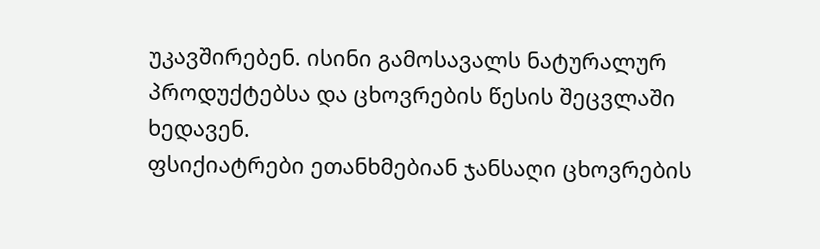უკავშირებენ. ისინი გამოსავალს ნატურალურ პროდუქტებსა და ცხოვრების წესის შეცვლაში ხედავენ.
ფსიქიატრები ეთანხმებიან ჯანსაღი ცხოვრების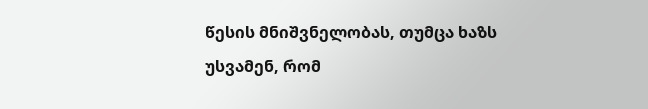წესის მნიშვნელობას, თუმცა ხაზს უსვამენ, რომ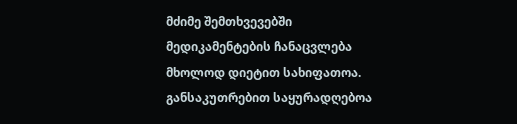მძიმე შემთხვევებში მედიკამენტების ჩანაცვლება მხოლოდ დიეტით სახიფათოა. განსაკუთრებით საყურადღებოა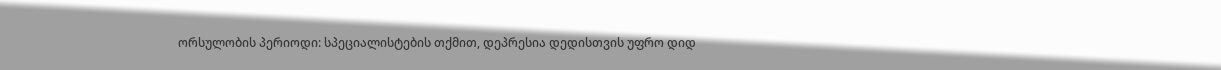ორსულობის პერიოდი: სპეციალისტების თქმით, დეპრესია დედისთვის უფრო დიდ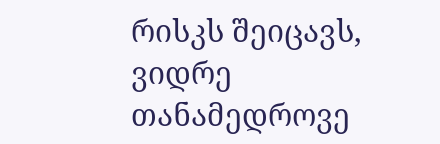რისკს შეიცავს, ვიდრე თანამედროვე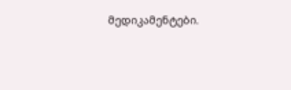მედიკამენტები.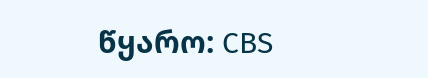წყარო: CBS